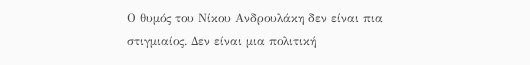Ο θυμός του Νίκου Ανδρουλάκη δεν είναι πια στιγμιαίος. Δεν είναι μια πολιτική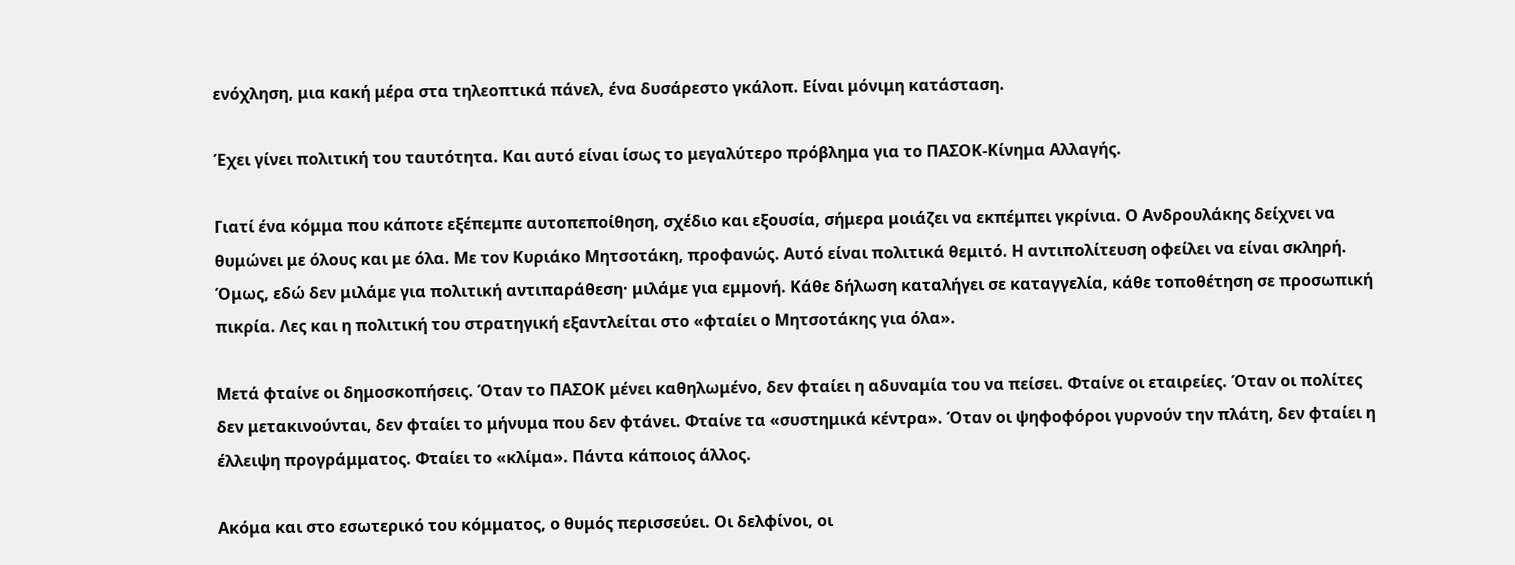ενόχληση, μια κακή μέρα στα τηλεοπτικά πάνελ, ένα δυσάρεστο γκάλοπ. Είναι μόνιμη κατάσταση.

Έχει γίνει πολιτική του ταυτότητα. Και αυτό είναι ίσως το μεγαλύτερο πρόβλημα για το ΠΑΣΟΚ-Κίνημα Αλλαγής.

Γιατί ένα κόμμα που κάποτε εξέπεμπε αυτοπεποίθηση, σχέδιο και εξουσία, σήμερα μοιάζει να εκπέμπει γκρίνια. Ο Ανδρουλάκης δείχνει να θυμώνει με όλους και με όλα. Με τον Κυριάκο Μητσοτάκη, προφανώς. Αυτό είναι πολιτικά θεμιτό. Η αντιπολίτευση οφείλει να είναι σκληρή. Όμως, εδώ δεν μιλάμε για πολιτική αντιπαράθεση· μιλάμε για εμμονή. Κάθε δήλωση καταλήγει σε καταγγελία, κάθε τοποθέτηση σε προσωπική πικρία. Λες και η πολιτική του στρατηγική εξαντλείται στο «φταίει ο Μητσοτάκης για όλα».

Μετά φταίνε οι δημοσκοπήσεις. Όταν το ΠΑΣΟΚ μένει καθηλωμένο, δεν φταίει η αδυναμία του να πείσει. Φταίνε οι εταιρείες. Όταν οι πολίτες δεν μετακινούνται, δεν φταίει το μήνυμα που δεν φτάνει. Φταίνε τα «συστημικά κέντρα». Όταν οι ψηφοφόροι γυρνούν την πλάτη, δεν φταίει η έλλειψη προγράμματος. Φταίει το «κλίμα». Πάντα κάποιος άλλος.

Ακόμα και στο εσωτερικό του κόμματος, ο θυμός περισσεύει. Οι δελφίνοι, οι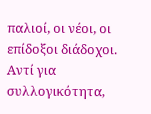παλιοί, οι νέοι, οι επίδοξοι διάδοχοι. Αντί για συλλογικότητα,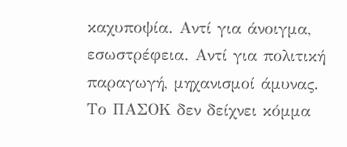καχυποψία. Αντί για άνοιγμα, εσωστρέφεια. Αντί για πολιτική παραγωγή, μηχανισμοί άμυνας. Το ΠΑΣΟΚ δεν δείχνει κόμμα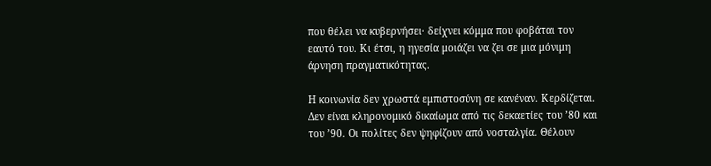που θέλει να κυβερνήσει· δείχνει κόμμα που φοβάται τον εαυτό του. Κι έτσι, η ηγεσία μοιάζει να ζει σε μια μόνιμη άρνηση πραγματικότητας.

Η κοινωνία δεν χρωστά εμπιστοσύνη σε κανέναν. Κερδίζεται. Δεν είναι κληρονομικό δικαίωμα από τις δεκαετίες του ’80 και του ’90. Οι πολίτες δεν ψηφίζουν από νοσταλγία. Θέλουν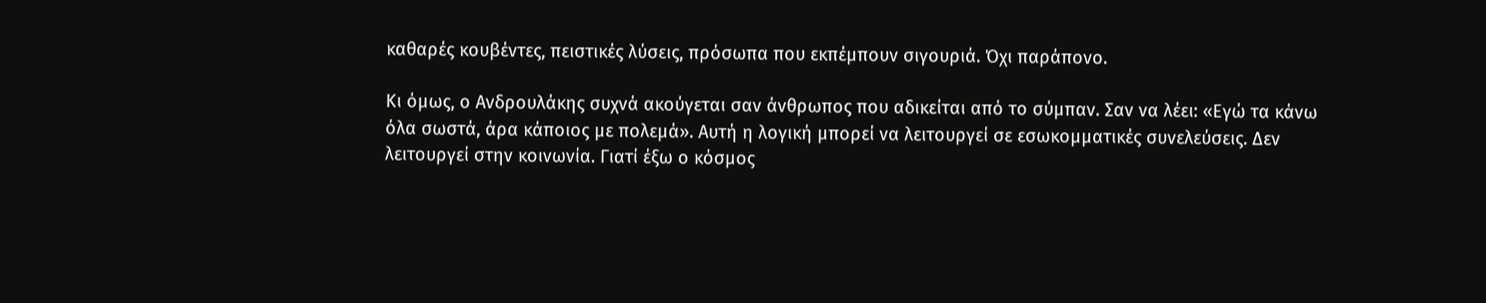καθαρές κουβέντες, πειστικές λύσεις, πρόσωπα που εκπέμπουν σιγουριά. Όχι παράπονο.

Κι όμως, ο Ανδρουλάκης συχνά ακούγεται σαν άνθρωπος που αδικείται από το σύμπαν. Σαν να λέει: «Εγώ τα κάνω όλα σωστά, άρα κάποιος με πολεμά». Αυτή η λογική μπορεί να λειτουργεί σε εσωκομματικές συνελεύσεις. Δεν λειτουργεί στην κοινωνία. Γιατί έξω ο κόσμος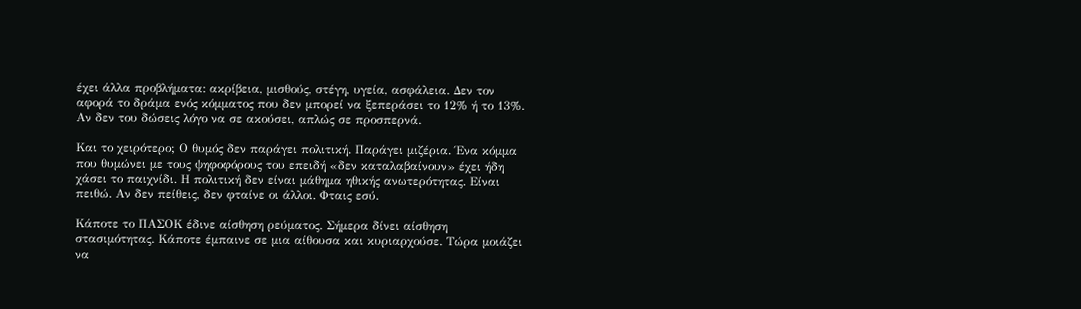έχει άλλα προβλήματα: ακρίβεια, μισθούς, στέγη, υγεία, ασφάλεια. Δεν τον αφορά το δράμα ενός κόμματος που δεν μπορεί να ξεπεράσει το 12% ή το 13%. Αν δεν του δώσεις λόγο να σε ακούσει, απλώς σε προσπερνά.

Και το χειρότερο; Ο θυμός δεν παράγει πολιτική. Παράγει μιζέρια. Ένα κόμμα που θυμώνει με τους ψηφοφόρους του επειδή «δεν καταλαβαίνουν» έχει ήδη χάσει το παιχνίδι. Η πολιτική δεν είναι μάθημα ηθικής ανωτερότητας. Είναι πειθώ. Αν δεν πείθεις, δεν φταίνε οι άλλοι. Φταις εσύ.

Κάποτε το ΠΑΣΟΚ έδινε αίσθηση ρεύματος. Σήμερα δίνει αίσθηση στασιμότητας. Κάποτε έμπαινε σε μια αίθουσα και κυριαρχούσε. Τώρα μοιάζει να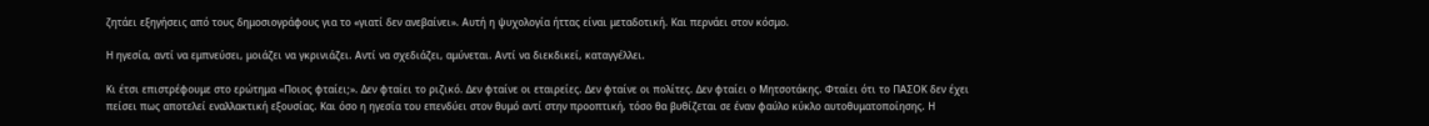ζητάει εξηγήσεις από τους δημοσιογράφους για το «γιατί δεν ανεβαίνει». Αυτή η ψυχολογία ήττας είναι μεταδοτική. Και περνάει στον κόσμο.

Η ηγεσία, αντί να εμπνεύσει, μοιάζει να γκρινιάζει. Αντί να σχεδιάζει, αμύνεται. Αντί να διεκδικεί, καταγγέλλει.

Κι έτσι επιστρέφουμε στο ερώτημα «Ποιος φταίει;». Δεν φταίει το ριζικό. Δεν φταίνε οι εταιρείες. Δεν φταίνε οι πολίτες. Δεν φταίει ο Μητσοτάκης. Φταίει ότι το ΠΑΣΟΚ δεν έχει πείσει πως αποτελεί εναλλακτική εξουσίας. Και όσο η ηγεσία του επενδύει στον θυμό αντί στην προοπτική, τόσο θα βυθίζεται σε έναν φαύλο κύκλο αυτοθυματοποίησης. Η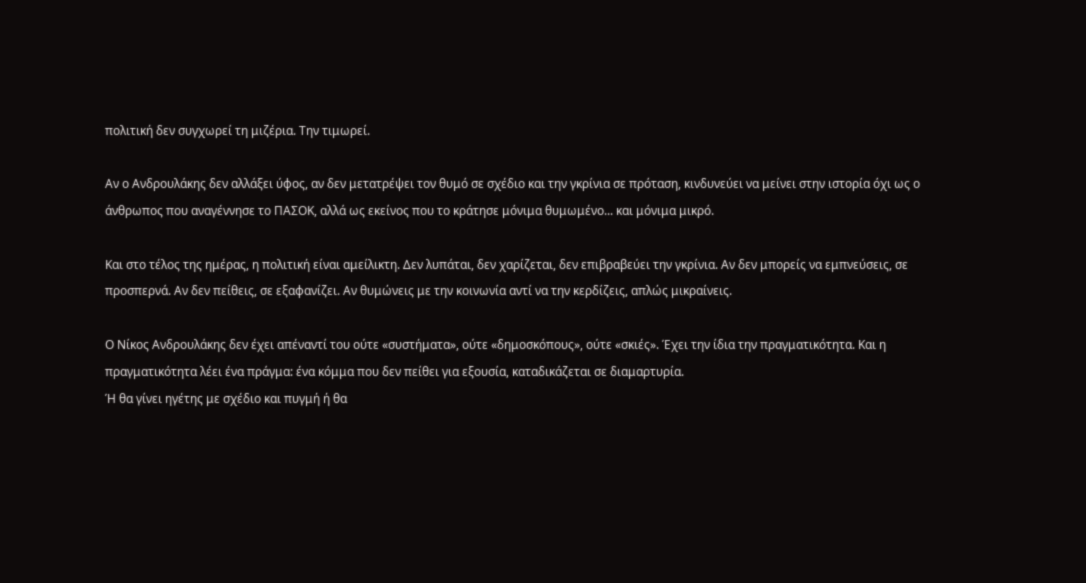πολιτική δεν συγχωρεί τη μιζέρια. Την τιμωρεί.

Αν ο Ανδρουλάκης δεν αλλάξει ύφος, αν δεν μετατρέψει τον θυμό σε σχέδιο και την γκρίνια σε πρόταση, κινδυνεύει να μείνει στην ιστορία όχι ως ο άνθρωπος που αναγέννησε το ΠΑΣΟΚ, αλλά ως εκείνος που το κράτησε μόνιμα θυμωμένο... και μόνιμα μικρό.

Και στο τέλος της ημέρας, η πολιτική είναι αμείλικτη. Δεν λυπάται, δεν χαρίζεται, δεν επιβραβεύει την γκρίνια. Αν δεν μπορείς να εμπνεύσεις, σε προσπερνά. Αν δεν πείθεις, σε εξαφανίζει. Αν θυμώνεις με την κοινωνία αντί να την κερδίζεις, απλώς μικραίνεις.

Ο Νίκος Ανδρουλάκης δεν έχει απέναντί του ούτε «συστήματα», ούτε «δημοσκόπους», ούτε «σκιές». Έχει την ίδια την πραγματικότητα. Και η πραγματικότητα λέει ένα πράγμα: ένα κόμμα που δεν πείθει για εξουσία, καταδικάζεται σε διαμαρτυρία.
Ή θα γίνει ηγέτης με σχέδιο και πυγμή ή θα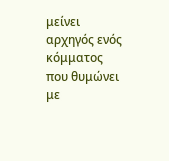μείνει αρχηγός ενός κόμματος που θυμώνει με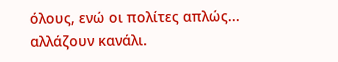όλους, ενώ οι πολίτες απλώς... αλλάζουν κανάλι.